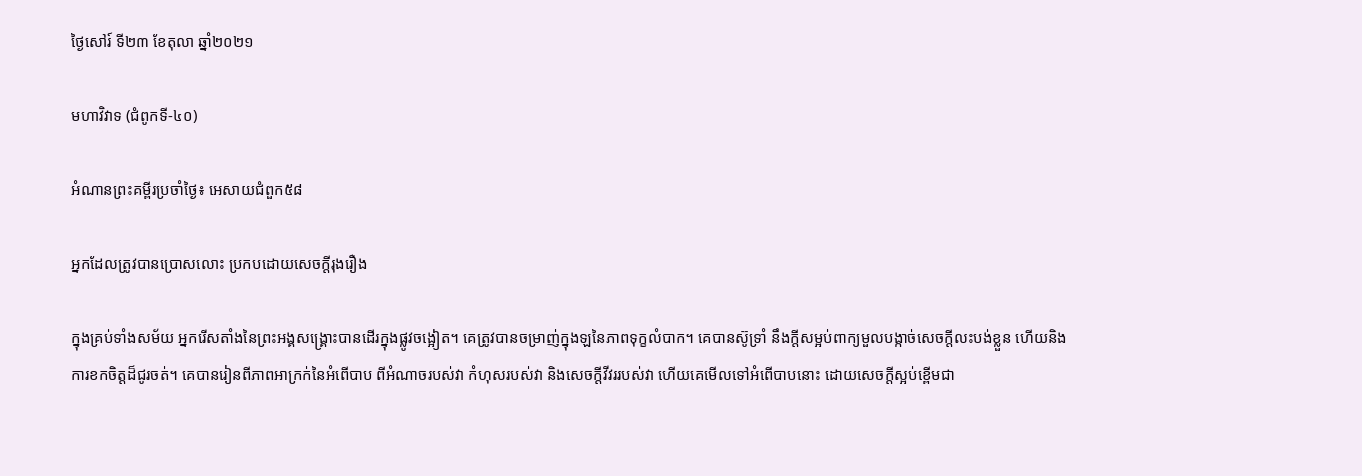ថ្ងៃសៅរ៍ ទី២៣ ខែតុលា ឆ្នាំ២០២១

មហាវិវាទ (ជំពូកទី-៤០)

អំណានព្រះគម្ពីរប្រចាំថ្ងៃ៖ អេសាយជំពួក៥៨

អ្នកដែលត្រូវបានប្រោសលោះ ប្រកបដោយសេចក្តីរុងរឿង

ក្នុងគ្រប់ទាំងសម័យ អ្នករើសតាំងនៃព្រះអង្គសង្គ្រោះបានដើរក្នុងផ្លូវចង្អៀត។ គេត្រូវបានចម្រាញ់ក្នុងឡនៃភាពទុក្ខលំបាក។ គេបានស៊ូទ្រាំ នឹងក្តីសម្អប់ពាក្យមួលបង្កាច់សេចក្តីលះបង់ខ្លួន ហើយនិងការខកចិត្តដ៏ជូរចត់។ គេបានរៀនពីភាពអាក្រក់នៃអំពើបាប ពីអំណាចរបស់វា កំហុសរបស់វា និងសេចក្តីវីវររបស់វា ហើយគេមើលទៅអំពើបាបនោះ ដោយសេចក្តីស្អប់ខ្ពើមជា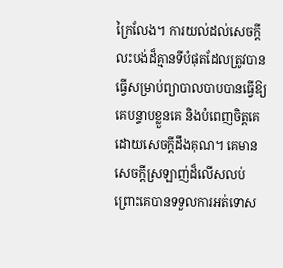ក្រៃលែង។ ការយល់ដល់សេចក្តីលះបង់ដ៏គ្មានទីបំផុតដែលត្រូវបានធ្វើសម្រាប់ព្យាបាលបាបបានធ្វើឱ្យគេបន្ទាបខ្លួនគេ និងបំពេញចិត្តគេដោយសេចក្តីដឹងគុណ។ គេមានសេចក្តីស្រឡាញ់ដ៏លើសលប់ ព្រោះគេបានទទួលការអត់ទោស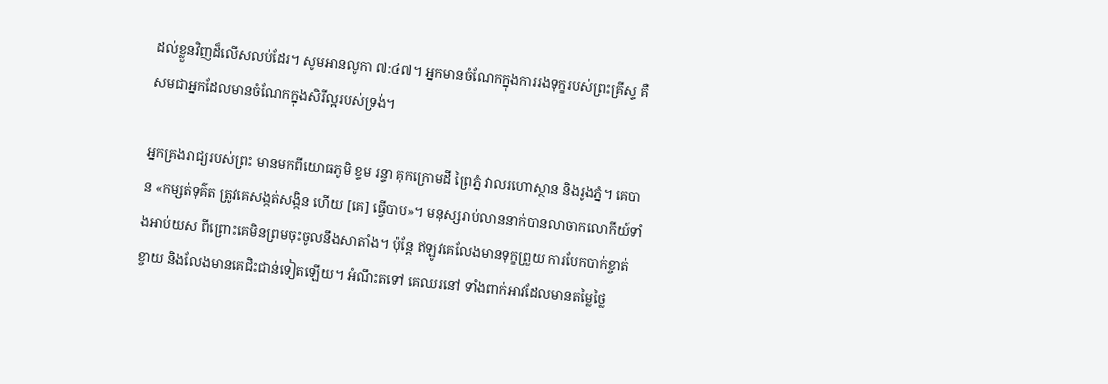ដល់ខ្លួនវិញដ៏លើសលប់ដែរ។ សូមអានលូកា ៧:៤៧។ អ្នកមានចំណែកក្នុងការរងទុក្ខរបស់ព្រះគ្រីស្ទ គឺសមជាអ្នកដែលមានចំណែកក្នុងសិរីល្អរបស់ទ្រង់។

អ្នកគ្រងរាជ្យរបស់ព្រះ មានមកពីយោធភូមិ ខ្ទម រន្ទា គុកក្រោមដី ព្រៃភ្នំ វាលរហោស្ថាន និងរូងភ្នំ។ គេបាន «កម្សត់ទុគ៌ត ត្រូវគេសង្កត់សង្កិន ហើយ [គេ] ធ្វើបាប»។ មនុស្សរាប់លាននាក់បានលាចាកលោកីយ៍ទាំងអាប់យស ពីព្រោះគេមិនព្រមចុះចូលនឹងសាតាំង។ ប៉ុន្តែ ឥឡូវគេលែងមានទុក្ខព្រួយ ការបែកបាក់ខ្ចាត់ខ្ចាយ និងលែងមានគេជិះជាន់ទៀតឡើយ។ អំណឹះតទៅ គេឈរនៅ ទាំងពាក់អាវដែលមានតម្លៃថ្លៃ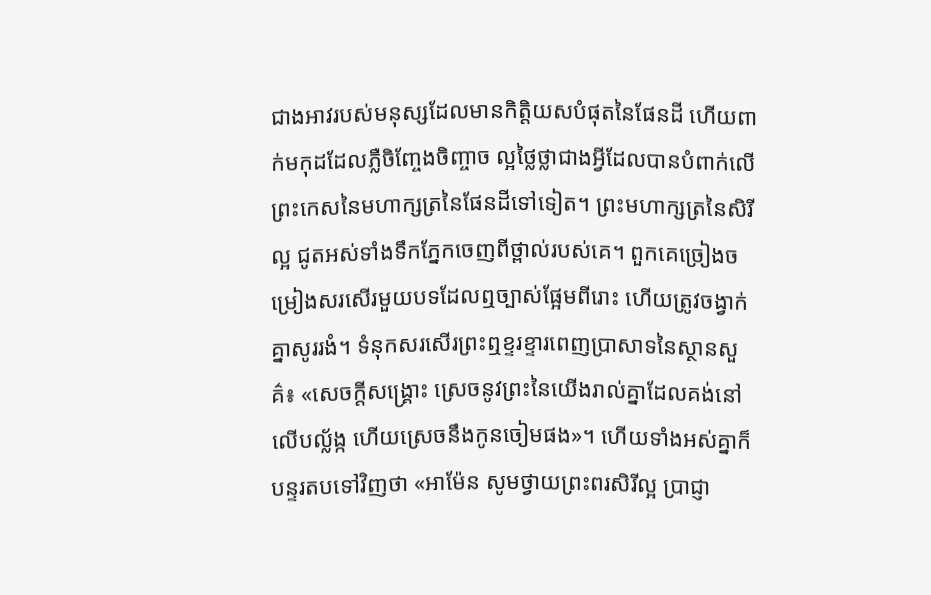ជាងអាវរបស់មនុស្សដែលមានកិត្តិយសបំផុតនៃផែនដី ហើយពាក់មកុដដែលភ្លឺចិញ្ចែងចិញ្ចាច ល្អថ្លៃថ្លាជាងអ្វីដែលបានបំពាក់លើព្រះកេសនៃមហាក្សត្រនៃផែនដីទៅទៀត។ ព្រះមហាក្សត្រនៃសិរីល្អ ជូតអស់ទាំងទឹកភ្នែកចេញពីថ្ពាល់របស់គេ។ ពួកគេច្រៀងចម្រៀងសរសើរមួយបទដែលឮច្បាស់ផ្អែមពីរោះ ហើយត្រូវចង្វាក់គ្នាសូររងំ។ ទំនុកសរសើរព្រះឮខ្ទរខ្ទារពេញប្រាសាទនៃស្ថានសួគ៌៖ «សេចក្តីសង្គ្រោះ ស្រេចនូវព្រះនៃយើងរាល់គ្នាដែលគង់នៅលើបល្ល័ង្ក ហើយស្រេចនឹងកូនចៀមផង»។ ហើយទាំងអស់គ្នាក៏បន្ទរតបទៅវិញថា «អាម៉ែន សូមថ្វាយព្រះពរសិរីល្អ ប្រាជ្ញា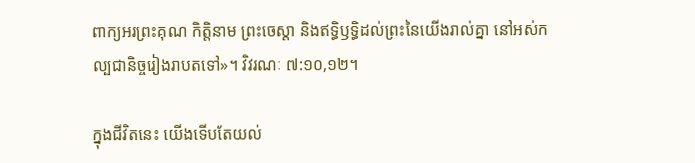ពាក្យអរព្រះគុណ កិត្តិនាម ព្រះចេស្តា និងឥទ្ធិឫទ្ធិដល់ព្រះនៃយើងរាល់គ្នា នៅអស់កល្បជានិច្ចរៀងរាបតទៅ»។ វិវរណៈ ៧:១០,១២។

ក្នុងជីវិតនេះ យើងទើបតែយល់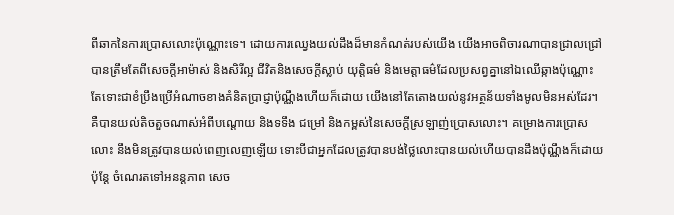ពីឆាកនៃការប្រោសលោះប៉ុណ្ណោះទេ។ ដោយការឈ្វេងយល់ដឹងដ៏មានកំណត់របស់យើង យើងអាចពិចារណាបានជ្រាលជ្រៅ បានត្រឹមតែពីសេចក្តីអាម៉ាស់ និងសិរីល្អ ជីវិតនិងសេចក្តីស្លាប់ យុត្តិធម៌ និងមេត្តាធម៌ដែលប្រសព្វគ្នានៅឯឈើឆ្កាងប៉ុណ្ណោះ តែទោះជាខំប្រឹងប្រើអំណាចខាងគំនិតប្រាជ្ញាប៉ុណ្ណឹងហើយក៏ដោយ យើងនៅតែតោងយល់នូវអត្ថន័យទាំងមូលមិនអស់ដែរ។ គឺបានយល់តិចតួចណាស់អំពីបណ្តោយ និងទទឹង ជម្រៅ និងកម្ពស់នៃសេចក្តីស្រឡាញ់ប្រោសលោះ។ គម្រោងការប្រោសលោះ នឹងមិនត្រូវបានយល់ពេញលេញឡើយ ទោះបីជាអ្នកដែលត្រូវបានបង់ថ្លៃលោះបានយល់ហើយបានដឹងប៉ុណ្ណឹងក៏ដោយ ប៉ុន្តែ ចំណេរតទៅអនន្តភាព សេច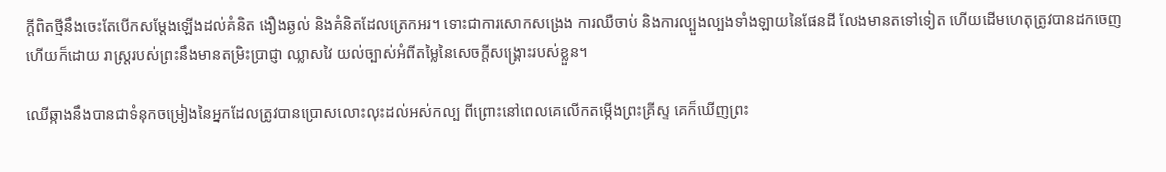ក្តីពិតថ្មីនឹងចេះតែបើកសម្តែងឡើងដល់គំនិត ងឿងឆ្ងល់ និងគំនិតដែលត្រេកអរ។ ទោះជាការសោកសង្រេង ការឈឺចាប់ និងការល្បួងល្បងទាំងឡាយនៃផែនដី លែងមានតទៅទៀត ហើយដើមហេតុត្រូវបានដកចេញហើយក៏ដោយ រាស្ត្ររបស់ព្រះនឹងមានតម្រិះប្រាជ្ញា ឈ្លាសវៃ យល់ច្បាស់អំពីតម្លៃនៃសេចក្តីសង្គ្រោះរបស់ខ្លួន។

ឈើឆ្កាងនឹងបានជាទំនុកចម្រៀងនៃអ្នកដែលត្រូវបានប្រោសលោះលុះដល់អស់កល្ប ពីព្រោះនៅពេលគេលើកតម្កើងព្រះគ្រីស្ទ គេក៏ឃើញព្រះ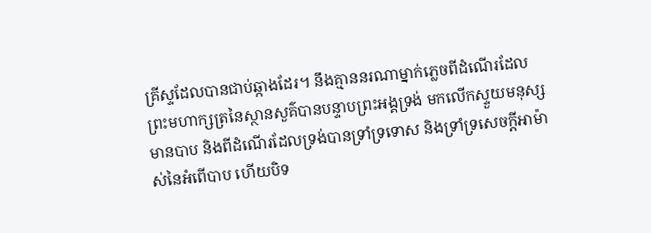គ្រីស្ទដែលបានជាប់ឆ្កាងដែរ។ នឹងគ្មាននរណាម្នាក់ភ្លេចពីដំណើរដែលព្រះមហាក្សត្រនៃស្ថានសួគ៌បានបន្ទាបព្រះអង្គទ្រង់ មកលើកស្ទួយមនុស្សមានបាប និងពីដំណើរដែលទ្រង់បានទ្រាំទ្រទោស និងទ្រាំទ្រសេចក្តីអាម៉ាស់នៃអំពើបាប ហើយបិទ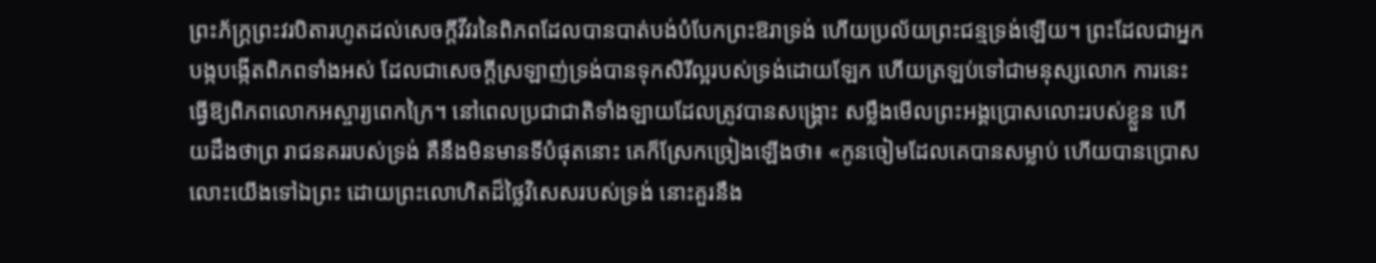ព្រះភ័ក្ត្រព្រះវរបិតារហូតដល់សេចក្តីវីវរនៃពិភពដែលបានបាត់បង់បំបែកព្រះឱរាទ្រង់ ហើយប្រល័យព្រះជន្មទ្រង់ឡើយ។ ព្រះដែលជាអ្នកបង្កបង្កើតពិភពទាំងអស់ ដែលជាសេចក្តីស្រឡាញ់ទ្រង់បានទុកសិរីល្អរបស់ទ្រង់ដោយឡែក ហើយត្រឡប់ទៅជាមនុស្សលោក ការនេះធ្វើឱ្យពិភពលោកអស្ចារ្យពេកក្រៃ។ នៅពេលប្រជាជាតិទាំងឡាយដែលត្រូវបានសង្គ្រោះ សម្លឹងមើលព្រះអង្គប្រោសលោះរបស់ខ្លួន ហើយដឹងថាព្រ រាជនគររបស់ទ្រង់ គឺនឹងមិនមានទីបំផុតនោះ គេក៏ស្រែកច្រៀងឡើងថា៖ «កូនចៀមដែលគេបានសម្លាប់ ហើយបានប្រោសលោះយើងទៅឯព្រះ ដោយព្រះលោហិតដ៏ថ្លៃវិសេសរបស់ទ្រង់ នោះគួរនឹង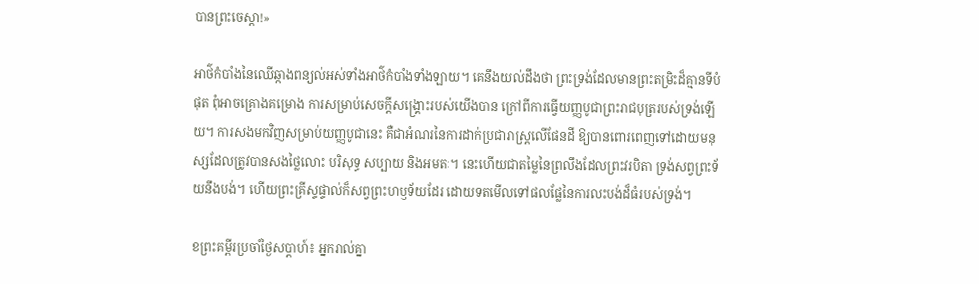បានព្រះចេស្តា!»

អាថ៌កំបាំងនៃឈើឆ្កាងពន្យល់អស់ទាំងអាថ៌កំបាំងទាំងឡាយ។ គេនឹងយល់ដឹងថា ព្រះទ្រង់ដែលមានព្រះតម្រិះដ៏គ្មានទីបំផុត ពុំអាចគ្រោងគម្រោង ការសម្រាប់សេចក្តីសង្គ្រោះរបស់យើងបាន ក្រៅពីការធ្វើយញ្ញបូជាព្រះរាជបុត្ររបស់ទ្រង់ឡើយ។ ការសងមកវិញសម្រាប់យញ្ញបូជានេះ គឺជាអំណរនៃការដាក់ប្រជារាស្ត្រលើផែនដី ឱ្យបានពោរពេញទៅដោយមនុស្សដែលត្រូវបានសងថ្លៃលោះ បរិសុទ្ធ សប្បាយ និងអមតៈ។ នេះហើយជាតម្លៃនៃព្រលឹងដែលព្រះវរបិតា ទ្រង់សព្វព្រះទ័យនឹងបង់។ ហើយព្រះគ្រីស្ទផ្ទាល់ក៏សព្វព្រះហឫទ័យដែរ ដោយទតមើលទៅផលផ្លែនៃការលះបង់ដ៏ធំរបស់ទ្រង់។

ខព្រះគម្ពីរប្រចាំថ្ងៃសប្តាហ៍៖ អ្នករាល់គ្នា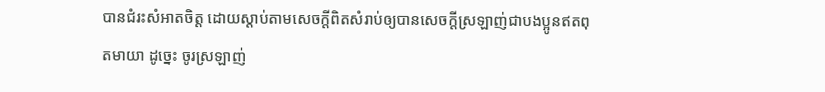បានជំរះសំអាតចិត្ត ដោយស្តាប់តាមសេចក្តីពិតសំរាប់ឲ្យបានសេចក្តីស្រឡាញ់ជាបងប្អូនឥតពុតមាយា ដូច្នេះ ចូរស្រឡាញ់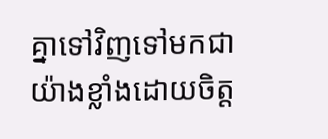គ្នាទៅវិញទៅមកជាយ៉ាងខ្លាំងដោយចិត្ត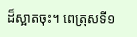ដ៏ស្អាតចុះ។ ពេត្រុសទី១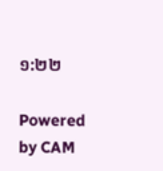១:២២

Powered by CAM